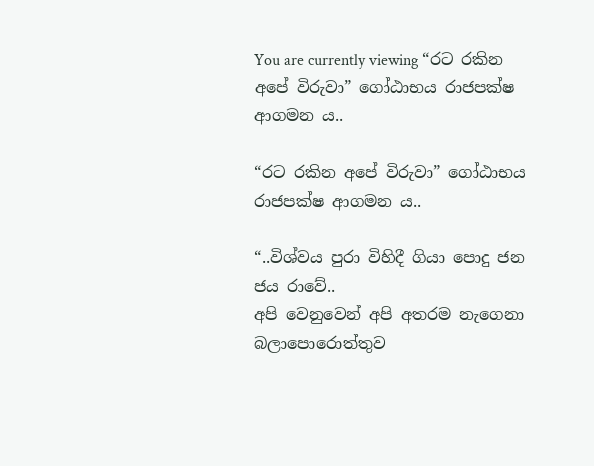You are currently viewing “රට රකින අපේ විරුවා” ගෝඨාභය රාජපක්ෂ ආගමන ය..

“රට රකින අපේ විරුවා” ගෝඨාභය රාජපක්ෂ ආගමන ය..

“..විශ්වය පුරා විහිදී ගියා පොදු ජන ජය රාවේ..
අපි වෙනුවෙන් අපි අතරම නැගෙනා බලාපොරොත්තුව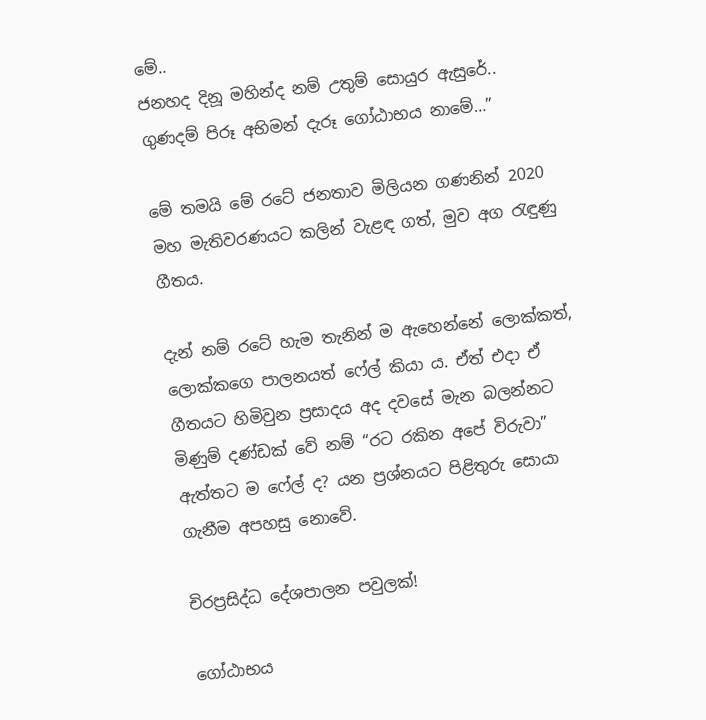මේ..
ජනහද දිනූ මහින්ද නම් උතුම් සොයුර ඇසුරේ..
ගුණදම් පිරූ අභිමන් දැරූ ගෝඨාභය නාමේ…”

මේ තමයි මේ රටේ ජනතාව මිලියන ගණනින් 2020 මහ මැතිවරණයට කලින් වැළඳ ගත්, මුව අග රැඳුණු ගීතය.

දැන් නම් රටේ හැම තැනින් ම ඇහෙන්නේ ලොක්කත්, ලොක්කගෙ පාලනයත් ෆේල් කියා ය. ඒත් එදා ඒ ගීතයට හිමිවුන ප්‍රසාදය අද දවසේ මැන බලන්නට මිණුම් දණ්ඩක් වේ නම් “රට රකින අපේ විරුවා” ඇත්තට ම ෆේල් ද? යන ප්‍රශ්නයට පිළිතුරු සොයා ගැනීම අපහසු නොවේ.

චිරප්‍රසිද්ධ දේශපාලන පවුලක්!

ගෝඨාභය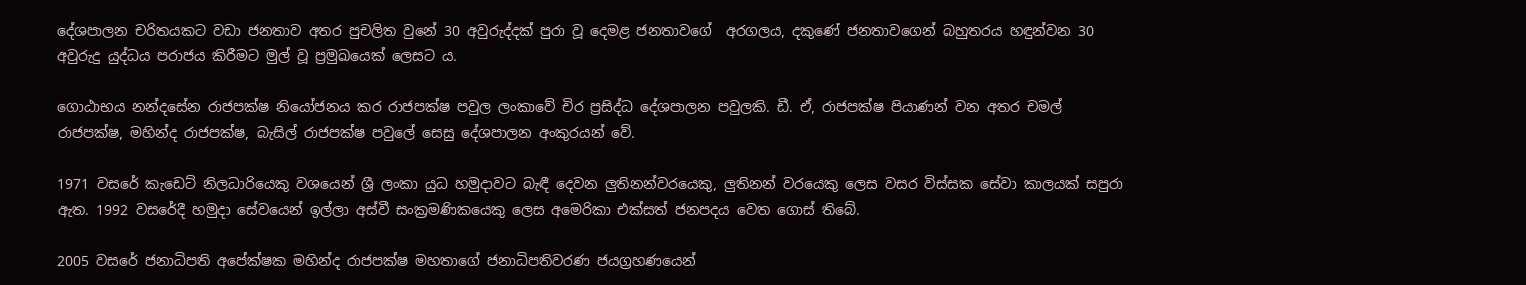දේශපාලන චරිතයකට වඩා ජනතාව අතර පුචලිත වුනේ 30 අවුරුද්දක් පුරා වූ දෙමළ ජනතාවගේ  අරගලය, දකුණේ ජනතාවගෙන් බහුතරය හඳුන්වන 30 අවුරුදු යුද්ධය පරාජය කිරීමට මුල් වූ ප්‍රමුඛයෙක් ලෙසට ය.

ගොඨාභය නන්දසේන රාජපක්ෂ නියෝජනය කර රාජපක්ෂ පවුල ලංකාවේ චිර ප්‍රසිද්ධ දේශපාලන පවුලකි. ඩී. ඒ, රාජපක්ෂ පියාණන් වන අතර චමල් රාජපක්ෂ, මහින්ද රාජපක්ෂ, බැසිල් රාජපක්ෂ පවුලේ සෙසු දේශපාලන අංකුරයන් වේ.

1971 වසරේ කැඩෙට් නිලධාරියෙකු වශයෙන් ශ්‍රී ලංකා යුධ හමුදාවට බැඳී දෙවන ලුතිනන්වරයෙකු, ලුතිනන් වරයෙකු ලෙස වසර විස්සක සේවා කාලයක් සපුරා ඇත. 1992 වසරේදී හමුදා සේවයෙන් ඉල්ලා අස්වී සංක්‍රමණිකයෙකු ලෙස අමෙරිකා එක්සත් ජනපදය වෙත ගොස් තිබේ.

2005 වසරේ ජනාධිපති අපේක්ෂක මහින්ද රාජපක්ෂ මහතාගේ ජනාධිපතිවරණ ජයග්‍රහණයෙන්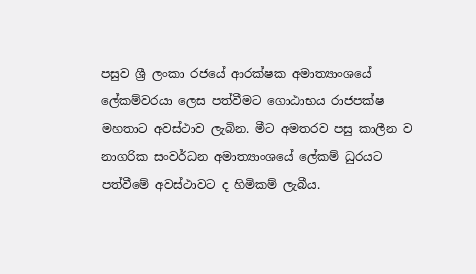පසුව ශ්‍රී ලංකා රජයේ ආරක්ෂක අමාත්‍යාංශයේ ලේකම්වරයා ලෙස පත්වීමට ගොඨාභය රාජපක්ෂ මහතාට අවස්ථාව ලැබින. මීට අමතරව පසු කාලීන ව නාගරික සංවර්ධන අමාත්‍යාංශයේ ලේකම් ධුරයට පත්වීමේ අවස්ථාවට ද හිමිකම් ලැබීය.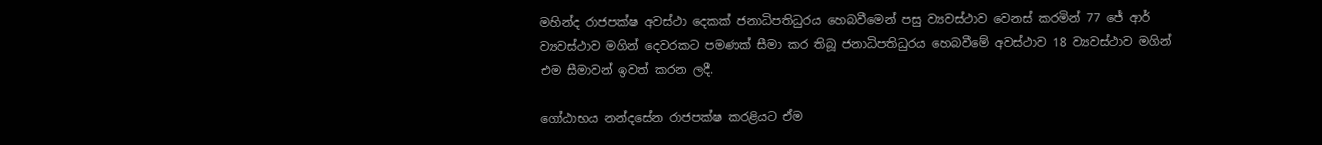මහින්ද රාජපක්ෂ අවස්ථා දෙකක් ජනාධිපතිධුරය හෙබවීමෙන් පසු ව්‍යවස්ථාව වෙනස් කරමින් 77 ජේ ආර් ව්‍යවස්ථාව මගින් දෙවරකට පමණක් සීමා කර තිබූ ජනාධිපතිධුරය හෙබවීමේ අවස්ථාව 18 ව්‍යවස්ථාව මගින් එම සීමාවන් ඉවත් කරන ලදී.

ගෝඨාභය නන්දසේන රාජපක්ෂ කරළියට ඒම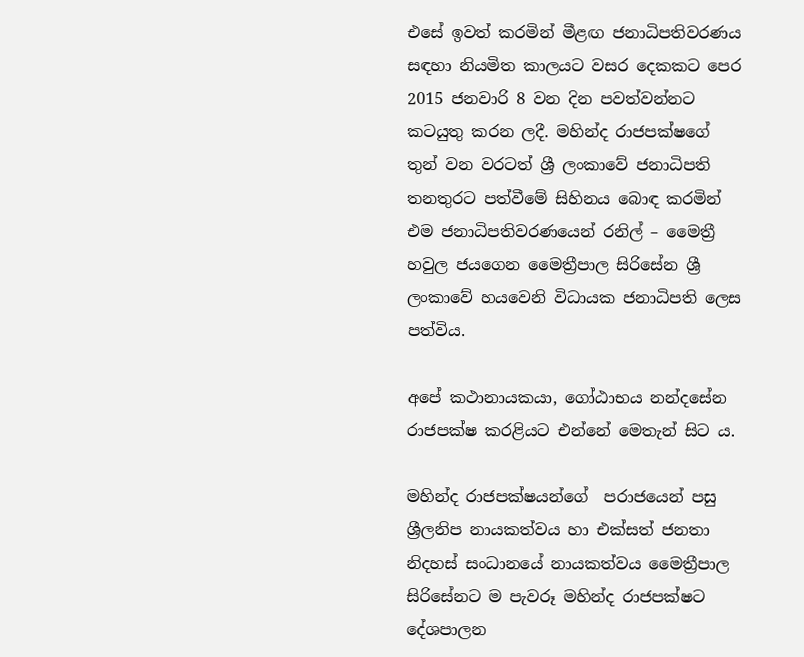එසේ ඉවත් කරමින් මීළඟ ජනාධිපතිවරණය සඳහා නියමිත කාලයට වසර දෙකකට පෙර 2015 ජනවාරි 8 වන දින පවත්වන්නට කටයුතු කරන ලදී. මහින්ද රාජපක්ෂගේ තුන් වන වරටත් ශ්‍රී ලංකාවේ ජනාධිපති තනතුරට පත්වීමේ සිහිනය බොඳ කරමින් එම ජනාධිපතිවරණයෙන් රනිල් – මෛත්‍රී හවුල ජයගෙන මෛත්‍රීපාල සිරිසේන ශ්‍රී ලංකාවේ හයවෙනි විධායක ජනාධිපති ලෙස පත්විය.

අපේ කථානායකයා, ගෝඨාභය නන්දසේන රාජපක්ෂ කරළියට එන්නේ මෙතැන් සිට ය.

මහින්ද රාජපක්ෂයන්ගේ  පරාජයෙන් පසු  ශ්‍රීලනිප නායකත්වය හා එක්සත් ජනතා නිදහස් සංධානයේ නායකත්වය මෛත්‍රීපාල සිරිසේනට ම පැවරූ මහින්ද රාජපක්ෂට දේශපාලන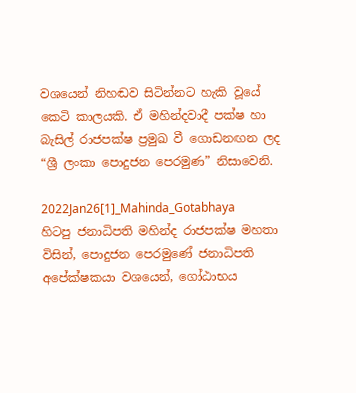වශයෙන් නිහඬව සිටින්නට හැකි වූයේ කෙටි කාලයකි. ඒ මහින්දවාදී පක්ෂ හා බැසිල් රාජපක්ෂ ප්‍රමුඛ වී ගොඩනඟන ලද “ශ්‍රී ලංකා පොදුජන පෙරමුණ” නිසාවෙනි.

2022Jan26[1]_Mahinda_Gotabhaya
හිටපු ජනාධිපති මහින්ද රාජපක්ෂ මහතා විසින්, පොදුජන පෙරමුණේ ජනාධිපති අපේක්ෂකයා වශයෙන්, ගෝඨාභය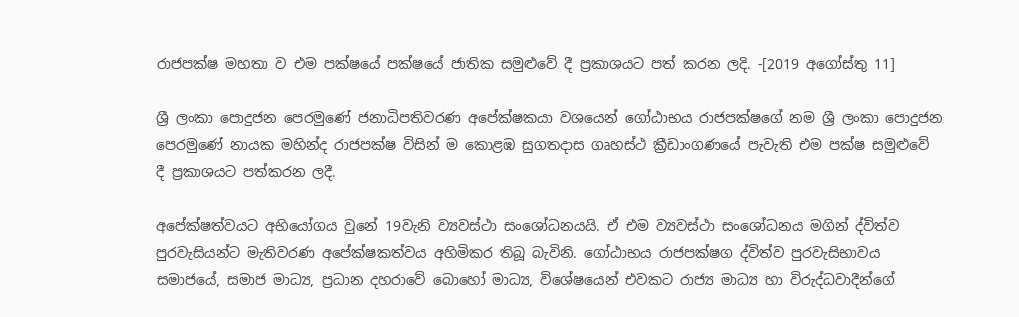රාජපක්ෂ මහතා ව එම පක්ෂයේ පක්ෂයේ ජාතික සමුළුවේ දී ප්‍රකාශයට පත් කරන ලදි. -[2019 අගෝස්තු 11]

ශ්‍රී ලංකා පොදුජන පෙරමුණේ ජනාධිපතිවරණ අපේක්ෂකයා වශයෙන් ගෝඨාභය රාජපක්ෂගේ නම ශ්‍රී ලංකා පොදුජන පෙරමුණේ නායක මහින්ද රාජපක්ෂ විසින් ම කොළඹ සුගතදාස ගෘහස්ථ ක්‍රීඩාංගණයේ පැවැති එම පක්ෂ සමුළුවේ දී ප්‍රකාශයට පත්කරන ලදී.

අපේක්ෂත්වයට අභියෝගය වුනේ 19වැනි ව්‍යවස්ථා සංශෝධනයයි. ඒ එම ව්‍යවස්ථා සංශෝධනය මගින් ද්විත්ව පුරවැසියන්ට මැතිවරණ අපේක්ෂකත්වය අහිමිකර තිබූ බැවිනි. ගෝඨාභය රාජපක්ෂග ද්විත්ව පුරවැසිභාවය සමාජයේ, සමාජ මාධ්‍ය, ප්‍රධාන දහරාවේ බොහෝ මාධ්‍ය, විශේෂයෙන් එවකට රාජ්‍ය මාධ්‍ය හා විරුද්ධවාදීන්ගේ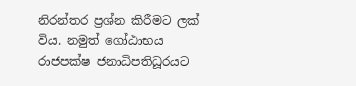නිරන්තර ප්‍රශ්න කිරීමට ලක් විය. නමුත් ගෝඨාභය රාජපක්ෂ ජනාධිපතිධූරයට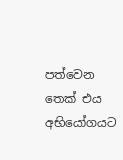පත්වෙන තෙක් එය අභියෝගයට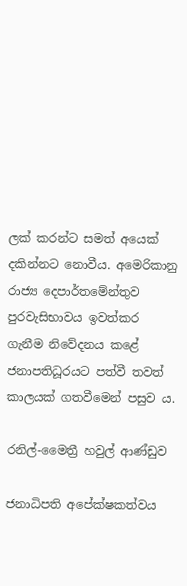ලක් කරන්ට සමත් අයෙක් දකින්නට නොවීය. අමෙරිකානු රාජ්‍ය දෙපාර්තමේන්තුව පුරවැසිභාවය ඉවත්කර ගැනීම නිවේදනය කළේ ජනාපතිධූරයට පත්වී තවත් කාලයක් ගතවීමෙන් පසුව ය.

රනිල්-මෛත්‍රී හවුල් ආණ්ඩුව

ජනාධිපති අපේක්ෂකත්වය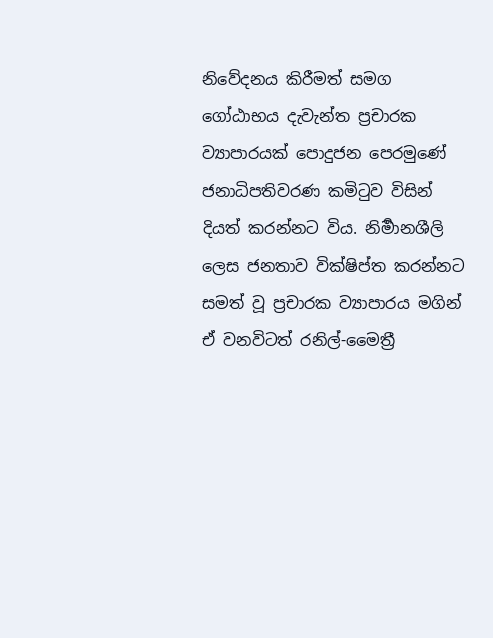නිවේදනය කිරීමත් සමග ගෝඨාභය දැවැන්ත ප්‍රචාරක ව්‍යාපාරයක් පොදුජන පෙරමුණේ ජනාධිපතිවරණ කමිටුව විසින් දියත් කරන්නට විය. නිර්‍මානශීලි ලෙස ජනතාව වික්ෂිප්ත කරන්නට සමත් වූ ප්‍රචාරක ව්‍යාපාරය මගින් ඒ වනවිටත් රනිල්-මෛත්‍රී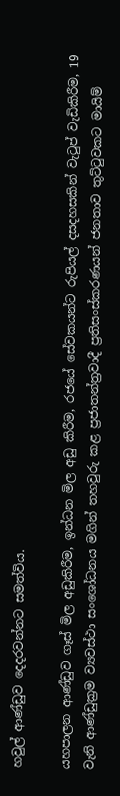හවුල් ආණ්ඩුව දෙදරවන්නට සමත්විය.

යහපාලන ආණ්ඩුව ගෑස් මිල අඩුකිරීම, ඉන්ධන මිල අඩු කිරීම, රජයේ සේවකයන්ට රුපියල් දසදහසකින් වැටුප් වැඩිකිරීම, 19 වැනි ආණ්ඩුක්‍රම ව්‍යවස්ථා සංශෝධනය මගින් තහවුරු කළ ප්‍රජාතන්ත්‍රවාදී ප්‍රතිසංස්කරණයන් ජනතාව තුට්ටුවකට මායිම්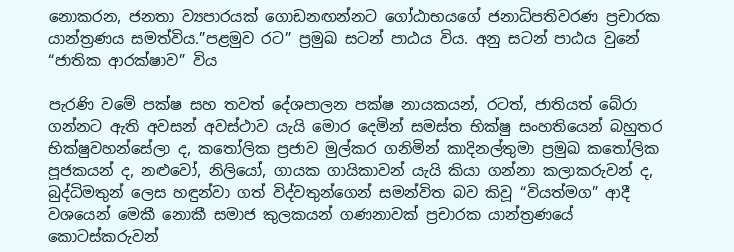නොකරන, ජනතා ව්‍යපාරයක් ගොඩනඟන්නට ගෝඨාභයගේ ජනාධිපතිවරණ ප්‍රචාරක යාන්ත්‍රණය සමත්විය.”පළමුව රට” ප්‍රමුඛ සටන් පාඨය විය. අනු සටන් පාඨය වුනේ “ජාතික ආරක්ෂාව” විය

පැරණි වමේ පක්ෂ සහ තවත් දේශපාලන පක්ෂ නායකයන්, රටත්, ජාතියත් බේරා ගන්නට ඇති අවසන් අවස්ථාව යැයි මොර දෙමින් සමස්ත භික්ෂු සංහතියෙන් බහුතර භික්ෂුවහන්සේලා ද, කතෝලික ප්‍රජාව මුල්කර ගනිමින් කාදිනල්තුමා ප්‍රමුඛ කතෝලික පූජකයන් ද, නළුවෝ, නිලියෝ, ගායක ගායිකාවන් යැයි කියා ගන්නා කලාකරුවන් ද, බුද්ධිමතුන් ලෙස හඳුන්වා ගත් විද්වතුන්ගෙන් සමන්විත බව කිවූ “වියත්මග” ආදී වශයෙන් මෙකී නොකී සමාජ කුලකයන් ගණනාවක් ප්‍රචාරක යාන්ත්‍රණයේ  කොටස්කරුවන්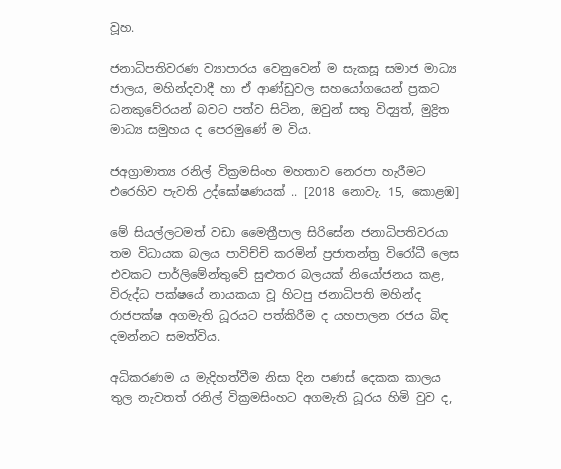වූහ.

ජනාධිපතිවරණ ව්‍යාපාරය වෙනුවෙන් ම සැකසූ සමාජ මාධ්‍ය ජාලය, මහින්දවාදී හා ඒ ආණ්ඩුවල සහයෝගයෙන් ප්‍රකට ධනකුවේරයන් බවට පත්ව සිටින, ඔවුන් සතු විද්‍යුත්, මුද්‍රිත මාධ්‍ය සමුහය ද පෙරමුණේ ම විය.

ජඅග්‍රාමාත්‍ය රනිල් වික්‍රමසිංහ මහතාව නෙරපා හැරීමට එරෙහිව පැවති උද්ඝෝෂණයක් .. [2018 නොවැ. 15, කොළඹ]

මේ සියල්ලටමත් වඩා මෛත්‍රීපාල සිරිසේන ජනාධිපතිවරයා තම විධායක බලය පාවිච්චි කරමින් ප්‍රජාතන්ත්‍ර විරෝධී ලෙස එවකට පාර්ලිමේන්තුවේ සුළුතර බලයක් නියෝජනය කළ, විරුද්ධ පක්ෂයේ නායකයා වූ හිටපු ජනාධිපති මහින්ද රාජපක්ෂ අගමැති ධූරයට පත්කිරීම ද යහපාලන රජය බිඳ දමන්නට සමත්විය.

අධිකරණම ය මැදිහත්වීම නිසා දින පණස් දෙකක කාලය තුල නැවතත් රනිල් වික්‍රමසිංහට අගමැති ධූරය හිමි වුව ද,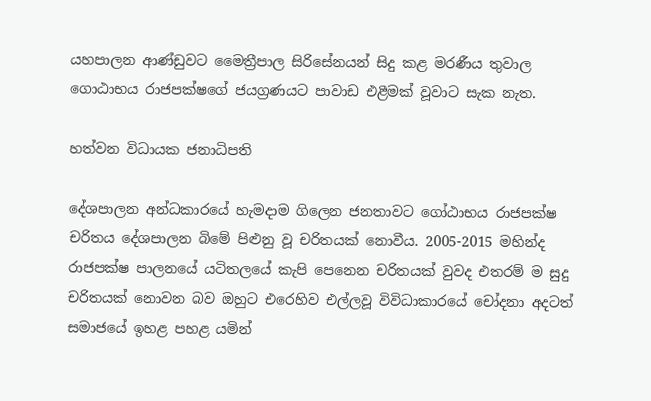යහපාලන ආණ්ඩුවට මෛත්‍රීපාල සිරිසේනයන් සිදු කළ මරණීය තුවාල ගොඨාභය රාජපක්ෂගේ ජයග්‍රණයට පාවාඩ එළීමක් වූවාට සැක නැත.

හත්වන විධායක ජනාධිපති

දේශපාලන අන්ධකාරයේ හැමදාම ගිලෙන ජනතාවට ගෝඨාභය රාජපක්ෂ චරිතය දේශපාලන බිමේ පිළුනු වූ චරිතයක් නොවීය. 2005-2015 මහින්ද රාජපක්ෂ පාලනයේ යටිතලයේ කැපි පෙනෙන චරිතයක් වුවද එතරම් ම සුදු චරිතයක් නොවන බව ඔහුට එරෙහිව එල්ලවූ විවිධාකාරයේ චෝදනා අදටත් සමාජයේ ඉහළ පහළ යමින්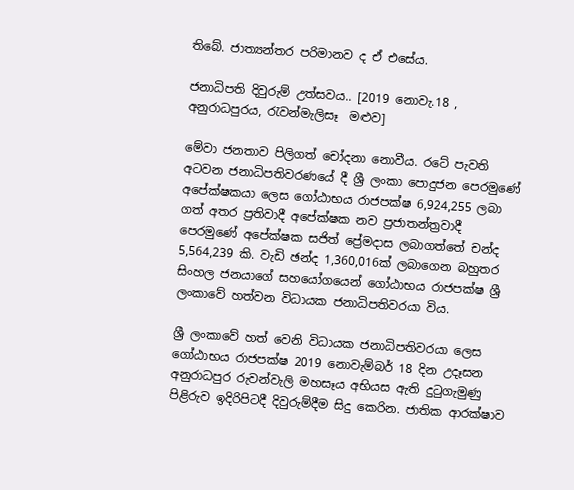තිබේ. ජාත්‍යන්තර පරිමානව ද ඒ එසේය.

ජනාධිපති දිවුරුම් උත්සවය.. [2019 නොවැ.18 , අනුරාධපුරය, රැවන්මැලිසෑ  මළුව]

මේවා ජනතාව පිලිගත් චෝදනා නොවීය. රටේ පැවති අටවන ජනාධිපතිවරණයේ දී ශ්‍රී ලංකා පොදුජන පෙරමුණේ අපේක්ෂකයා ලෙස ගෝඨාභය රාජපක්ෂ 6,924,255 ලබා ගත් අතර ප්‍රතිවාදී අපේක්ෂක නව ප්‍රජාතන්ත්‍රවාදී පෙරමුණේ අපේක්ෂක සජිත් ප්‍රේමදාස ලබාගත්තේ චන්ද 5,564,239 කි. වැඩි ඡන්ද 1,360,016ක් ලබාගෙන බහුතර සිංහල ජනයාගේ සහයෝගයෙන් ගෝඨාභය රාජපක්ෂ ශ්‍රී ලංකාවේ හත්වන විධායක ජනාධිපතිවරයා විය.

ශ්‍රී ලංකාවේ හත් වෙනි විධායක ජනාධිපතිවරයා ලෙස ගෝඨාභය රාජපක්ෂ 2019 නොවැම්බර් 18 දින උදෑසන අනුරාධපුර රුවන්වැලි මහසෑය අභියස ඇති දුටුගැමුණු පිළිරුව ඉදිරිපිටදී දිවුරුම්දීම සිදු කෙරින. ජාතික ආරක්ෂාව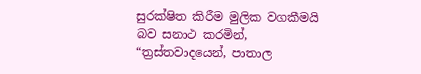සුරක්ෂිත කිරීම මුලික වගකීමයි බව සනාථ කරමින්, “ත්‍රස්තවාදයෙන්, පාතාල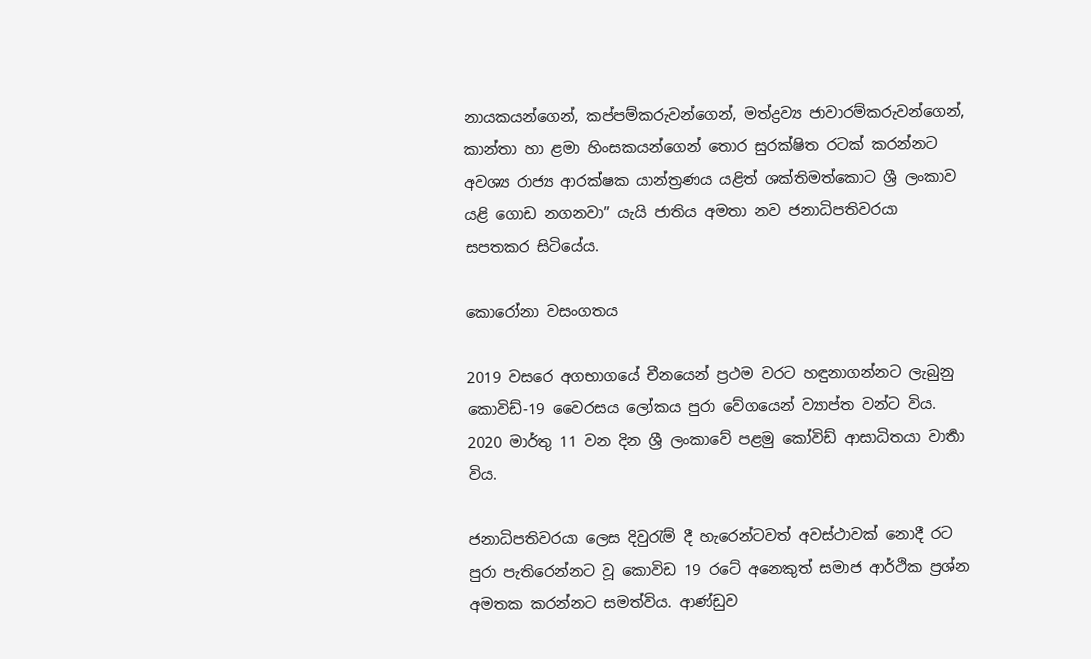නායකයන්ගෙන්, කප්පම්කරුවන්ගෙන්, මත්ද්‍රව්‍ය ජාවාරම්කරුවන්ගෙන්, කාන්තා හා ළමා හිංසකයන්ගෙන් තොර සුරක්ෂිත රටක් කරන්නට අවශ්‍ය රාජ්‍ය ආරක්ෂක යාන්ත්‍රණය යළිත් ශක්තිමත්කොට ශ්‍රී ලංකාව යළි ගොඩ නගනවා” යැයි ජාතිය අමතා නව ජනාධිපතිවරයා සපතකර සිටියේය.

කොරෝනා වසංගතය

2019 වසරෙ අගභාගයේ චීනයෙන් ප්‍රථම වරට හඳුනාගන්නට ලැබුනු කොවිඩ්-19 වෛරසය ලෝකය පුරා වේගයෙන් ව්‍යාප්ත වන්ට විය. 2020 මාර්තු 11 වන දින ශ්‍රී ලංකාවේ පළමු කෝවිඩ් ආසාධිතයා වාර්‍තා විය.

ජනාධිපතිවරයා ලෙස දිවුරැම් දී හැරෙන්ටවත් අවස්ථාවක් නොදී රට පුරා පැතිරෙන්නට වූ කොවිඩ 19 රටේ අනෙකුත් සමාජ ආර්ථික ප්‍රශ්න අමතක කරන්නට සමත්විය. ආණ්ඩුව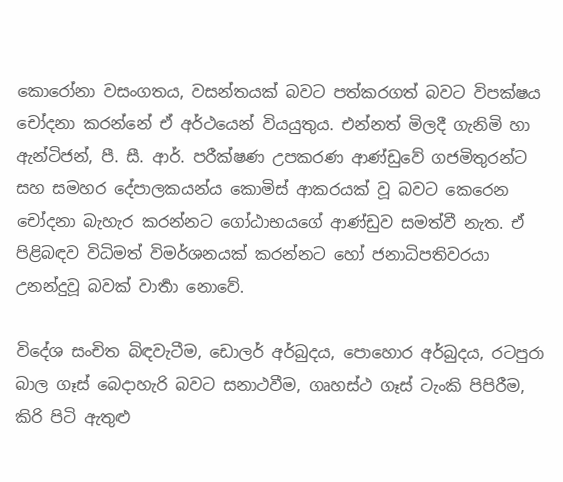කොරෝනා වසංගතය, වසන්තයක් බවට පත්කරගත් බවට විපක්ෂය චෝදනා කරන්නේ ඒ අර්ථයෙන් වියයුතුය. එන්නත් මිලදී ගැනිමි හා ඇන්ටිජන්, පී. සී. ආර්. පරීක්ෂණ උපකරණ ආණ්ඩුවේ ගජමිතුරන්ට සහ සමහර දේපාලකයන්ය කොමිස් ආකරයක් වූ බවට කෙරෙන චෝදනා බැහැර කරන්නට ගෝඨාභයගේ ආණ්ඩුව සමත්වී නැත. ඒ පිළිබඳව විධිමත් විමර්ශනයක් කරන්නට හෝ ජනාධිපතිවරයා උනන්දුවූ බවක් වාර්‍තා නොවේ.

විදේශ සංචිත බිඳවැටීම, ඩොලර් අර්බුදය, පොහොර අර්බුදය, රටපුරා බාල ගෑස් බෙදාහැරි බවට සනාථවීම, ගෘහස්ථ ගෑස් ටැංකි පිපිරීම, කිරි පිටි ඇතුළු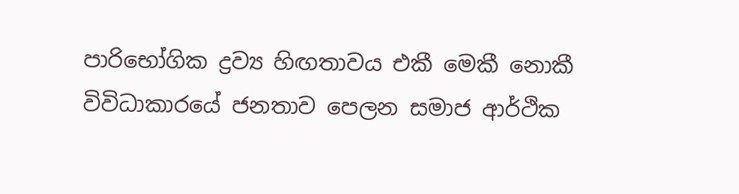පාරිභෝගික ද්‍රව්‍ය හිඟතාවය එකී මෙකී නොකී විවිධාකාරයේ ජනතාව පෙලන සමාජ ආර්ථික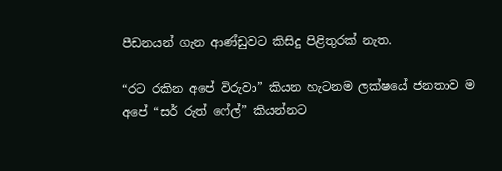පීඩනයන් ගැන ආණ්ඩුවට කිසිදු පිළිතුරක් නැත.

“රට රකින අපේ විරුවා” කියන හැටනම ලක්ෂයේ ජනතාව ම අපේ “සර් රුත් ෆේල්” කියන්නට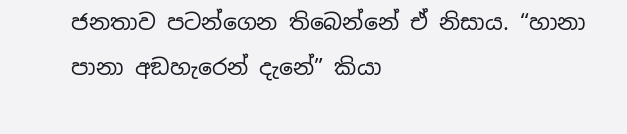ජනතාව පටන්ගෙන තිබෙන්නේ ඒ නිසාය. “හානා පානා අඞහැරෙන් දැනේ” කියා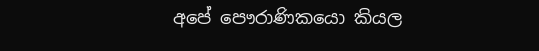අපේ පෞරාණිකයො කියල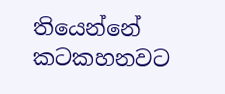තියෙන්නේ කටකහනවට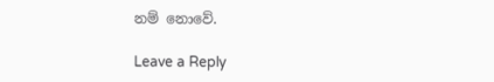නම් නොවේ.

Leave a Reply